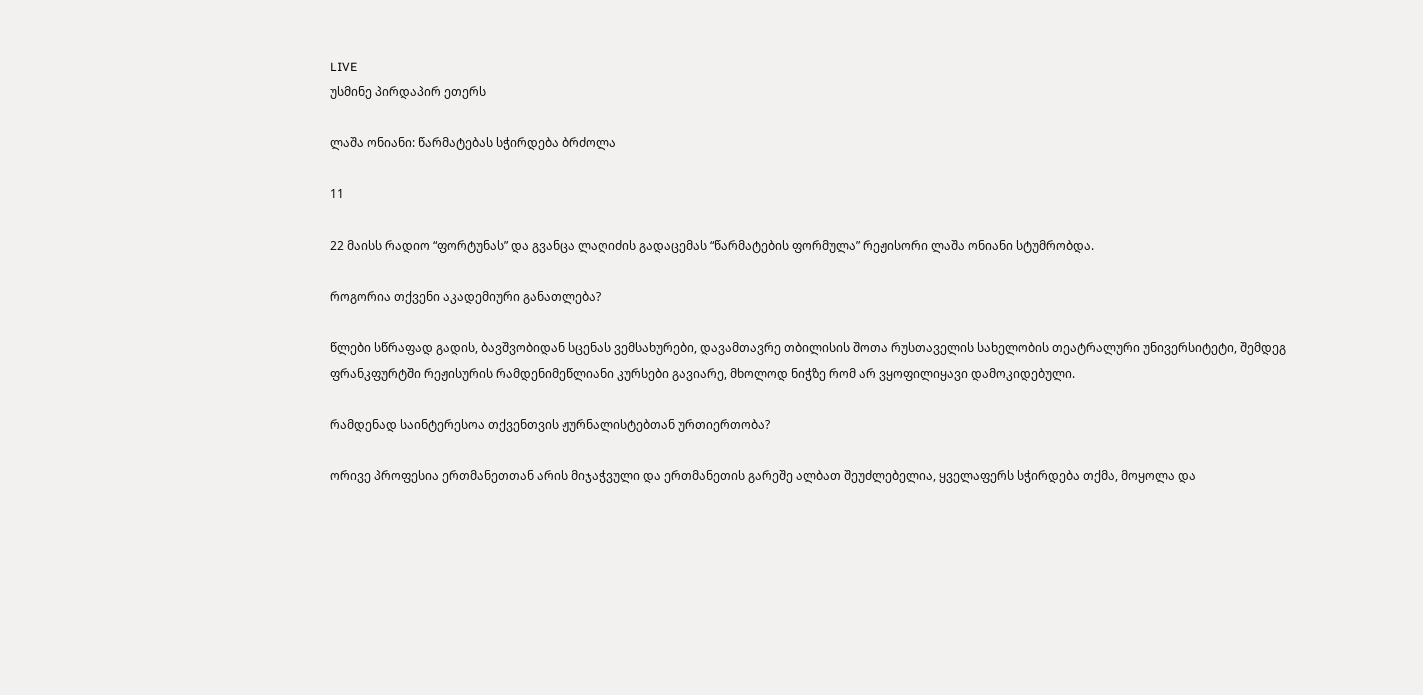LIVE
უსმინე პირდაპირ ეთერს

ლაშა ონიანი: წარმატებას სჭირდება ბრძოლა

11

22 მაისს რადიო “ფორტუნას” და გვანცა ლაღიძის გადაცემას “წარმატების ფორმულა” რეჟისორი ლაშა ონიანი სტუმრობდა.

როგორია თქვენი აკადემიური განათლება?

წლები სწრაფად გადის, ბავშვობიდან სცენას ვემსახურები, დავამთავრე თბილისის შოთა რუსთაველის სახელობის თეატრალური უნივერსიტეტი, შემდეგ ფრანკფურტში რეჟისურის რამდენიმეწლიანი კურსები გავიარე, მხოლოდ ნიჭზე რომ არ ვყოფილიყავი დამოკიდებული.

რამდენად საინტერესოა თქვენთვის ჟურნალისტებთან ურთიერთობა?

ორივე პროფესია ერთმანეთთან არის მიჯაჭვული და ერთმანეთის გარეშე ალბათ შეუძლებელია, ყველაფერს სჭირდება თქმა, მოყოლა და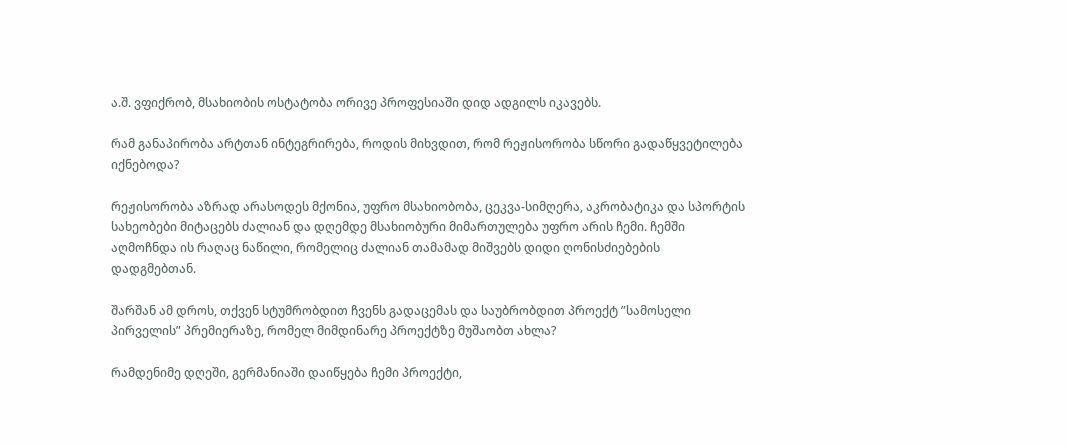ა.შ. ვფიქრობ, მსახიობის ოსტატობა ორივე პროფესიაში დიდ ადგილს იკავებს.

რამ განაპირობა არტთან ინტეგრირება, როდის მიხვდით, რომ რეჟისორობა სწორი გადაწყვეტილება იქნებოდა?

რეჟისორობა აზრად არასოდეს მქონია, უფრო მსახიობობა, ცეკვა-სიმღერა, აკრობატიკა და სპორტის სახეობები მიტაცებს ძალიან და დღემდე მსახიობური მიმართულება უფრო არის ჩემი. ჩემში აღმოჩნდა ის რაღაც ნაწილი, რომელიც ძალიან თამამად მიშვებს დიდი ღონისძიებების დადგმებთან.

შარშან ამ დროს, თქვენ სტუმრობდით ჩვენს გადაცემას და საუბრობდით პროექტ ”სამოსელი პირველის” პრემიერაზე, რომელ მიმდინარე პროექტზე მუშაობთ ახლა?

რამდენიმე დღეში, გერმანიაში დაიწყება ჩემი პროექტი,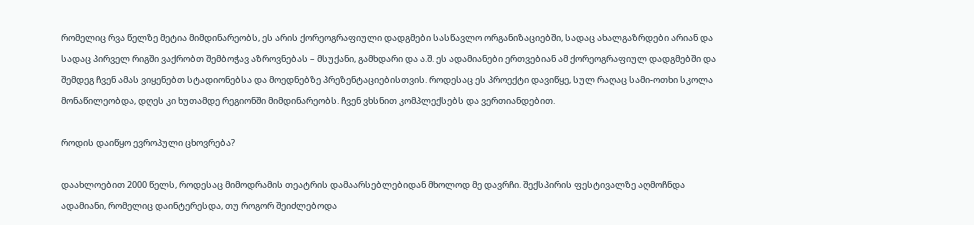რომელიც რვა წელზე მეტია მიმდინარეობს, ეს არის ქორეოგრაფიული დადგმები სასწავლო ორგანიზაციებში, სადაც ახალგაზრდები არიან და სადაც პირველ რიგში ვაქრობთ შემბოჭავ აზროვნებას – მსუქანი, გამხდარი და ა.შ. ეს ადამიანები ერთვებიან ამ ქორეოგრაფიულ დადგმებში და შემდეგ ჩვენ ამას ვიყენებთ სტადიონებსა და მოედნებზე პრეზენტაციებისთვის. როდესაც ეს პროექტი დავიწყე, სულ რაღაც სამი-ოთხი სკოლა მონაწილეობდა, დღეს კი ხუთამდე რეგიონში მიმდინარეობს. ჩვენ ვხსნით კომპლექსებს და ვერთიანდებით.

როდის დაიწყო ევროპული ცხოვრება?

დაახლოებით 2000 წელს, როდესაც მიმოდრამის თეატრის დამაარსებლებიდან მხოლოდ მე დავრჩი. შექსპირის ფესტივალზე აღმოჩნდა ადამიანი, რომელიც დაინტერესდა, თუ როგორ შეიძლებოდა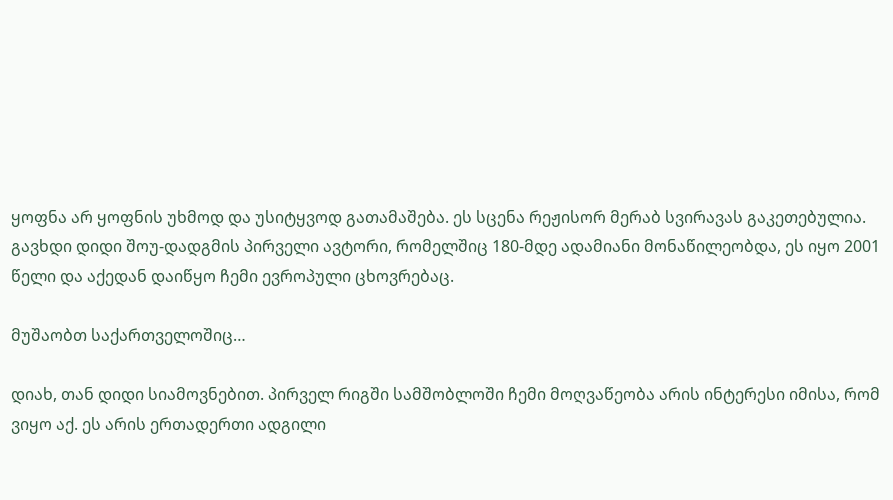ყოფნა არ ყოფნის უხმოდ და უსიტყვოდ გათამაშება. ეს სცენა რეჟისორ მერაბ სვირავას გაკეთებულია. გავხდი დიდი შოუ-დადგმის პირველი ავტორი, რომელშიც 180-მდე ადამიანი მონაწილეობდა, ეს იყო 2001 წელი და აქედან დაიწყო ჩემი ევროპული ცხოვრებაც.

მუშაობთ საქართველოშიც…

დიახ, თან დიდი სიამოვნებით. პირველ რიგში სამშობლოში ჩემი მოღვაწეობა არის ინტერესი იმისა, რომ ვიყო აქ. ეს არის ერთადერთი ადგილი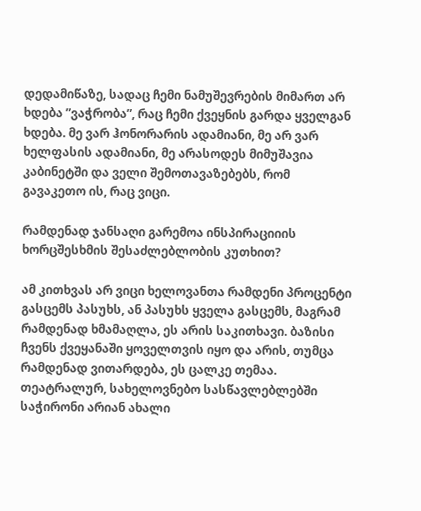დედამიწაზე, სადაც ჩემი ნამუშევრების მიმართ არ ხდება ”ვაჭრობა”, რაც ჩემი ქვეყნის გარდა ყველგან ხდება. მე ვარ ჰონორარის ადამიანი, მე არ ვარ ხელფასის ადამიანი, მე არასოდეს მიმუშავია კაბინეტში და ველი შემოთავაზებებს, რომ გავაკეთო ის, რაც ვიცი.

რამდენად ჯანსაღი გარემოა ინსპირაციიის ხორცშესხმის შესაძლებლობის კუთხით?

ამ კითხვას არ ვიცი ხელოვანთა რამდენი პროცენტი გასცემს პასუხს, ან პასუხს ყველა გასცემს, მაგრამ რამდენად ხმამაღლა, ეს არის საკითხავი. ბაზისი ჩვენს ქვეყანაში ყოველთვის იყო და არის, თუმცა რამდენად ვითარდება, ეს ცალკე თემაა. თეატრალურ, სახელოვნებო სასწავლებლებში საჭირონი არიან ახალი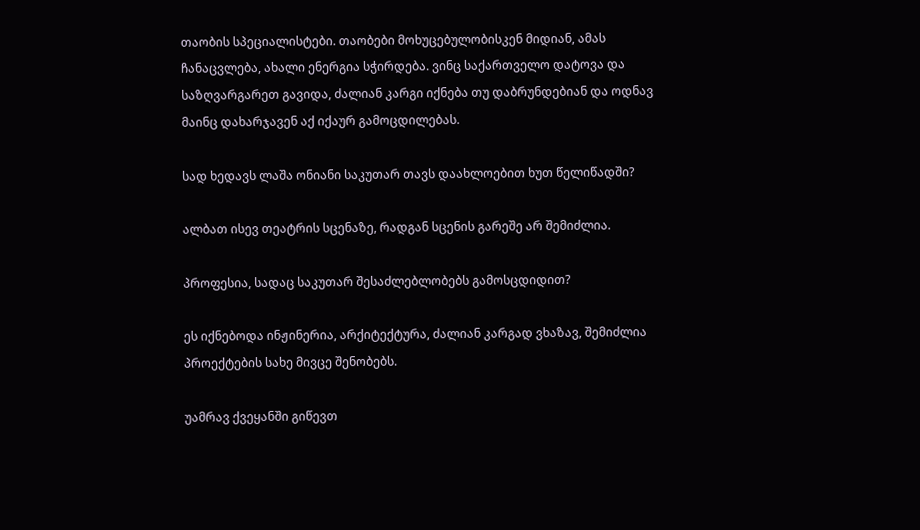თაობის სპეციალისტები. თაობები მოხუცებულობისკენ მიდიან, ამას ჩანაცვლება, ახალი ენერგია სჭირდება. ვინც საქართველო დატოვა და საზღვარგარეთ გავიდა, ძალიან კარგი იქნება თუ დაბრუნდებიან და ოდნავ მაინც დახარჯავენ აქ იქაურ გამოცდილებას.

სად ხედავს ლაშა ონიანი საკუთარ თავს დაახლოებით ხუთ წელიწადში?

ალბათ ისევ თეატრის სცენაზე, რადგან სცენის გარეშე არ შემიძლია.

პროფესია, სადაც საკუთარ შესაძლებლობებს გამოსცდიდით?

ეს იქნებოდა ინჟინერია, არქიტექტურა, ძალიან კარგად ვხაზავ, შემიძლია პროექტების სახე მივცე შენობებს.

უამრავ ქვეყანში გიწევთ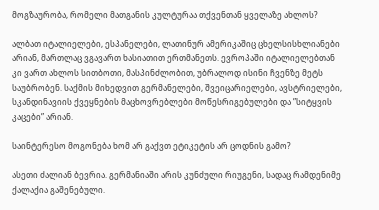მოგზაურობა, რომელი მათგანის კულტურაა თქვენთან ყველაზე ახლოს?

ალბათ იტალიელები, ესპანელები, ლათინურ ამერიკაშიც ცხელსისხლიანები არიან, მართლაც ვგავართ ხასიათით ერთმანეთს. ევროპაში იტალიელებთან კი ვართ ახლოს სითბოთი, მასპინძლობით, უბრალოდ ისინი ჩვენზე მეტს საუბრობენ. საქმის მიხედვით გერმანელები, შვეიცარიელები, ავსტრიელები, სკანდინავიის ქვეყნების მაცხოვრებლები მოწესრიგებულები და ”სიტყვის კაცები” არიან.

საინტერესო მოგონება ხომ არ გაქვთ ეტიკეტის არ ცოდნის გამო?

ასეთი ძალიან ბევრია. გერმანიაში არის კუნძული რიუგენი, სადაც რამდენიმე ქალაქია გაშენებული.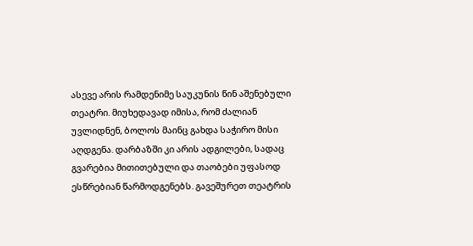ასევე არის რამდენიმე საუკუნის წინ აშენებული თეატრი. მიუხედავად იმისა, რომ ძალიან უვლიდნენ, ბოლოს მაინც გახდა საჭირო მისი აღდგენა. დარბაზში კი არის ადგილები, სადაც გვარებია მითითებული და თაობები უფასოდ ესწრებიან წარმოდგენებს. გავეშურეთ თეატრის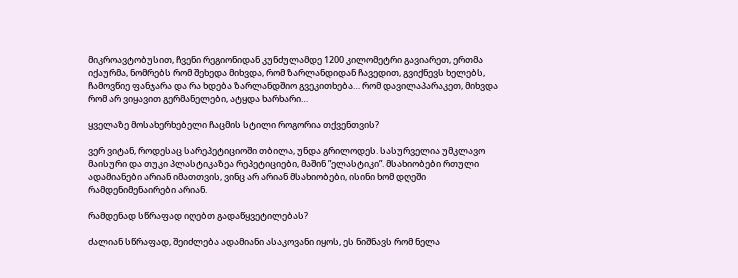მიკროავტობუსით, ჩვენი რეგიონიდან კუნძულამდე 1200 კილომეტრი გავიარეთ, ერთმა იქაურმა, ნომრებს რომ შეხედა მიხვდა, რომ ზარლანდიდან ჩავედით, გვიქნევს ხელებს, ჩამოვწიე ფანჯარა და რა ხდება ზარლანდშიო გვეკითხება… რომ დავილაპარაკეთ, მიხვდა რომ არ ვიყავით გერმანელები, ატყდა ხარხარი…

ყველაზე მოსახერხებელი ჩაცმის სტილი როგორია თქვენთვის?

ვერ ვიტან, როდესაც სარეპეტიციოში თბილა, უნდა გრილოდეს. სასურველია უმკლავო მაისური და თუკი პლასტიკაზეა რეპეტიციები, მაშინ ”ელასტიკი”. მსახიობები რთული ადამიანები არიან იმათთვის, ვინც არ არიან მსახიობები, ისინი ხომ დღეში რამდენიმენაირები არიან.

რამდენად სწრაფად იღებთ გადაწყვეტილებას?

ძალიან სწრაფად, შეიძლება ადამიანი ასაკოვანი იყოს, ეს ნიშნავს რომ ნელა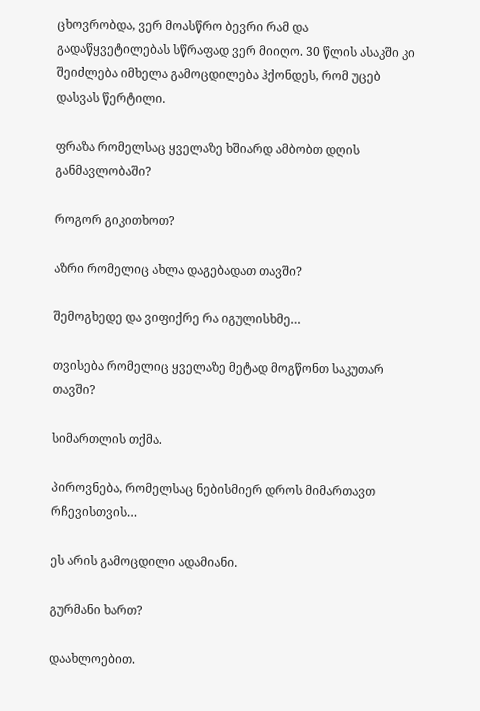ცხოვრობდა, ვერ მოასწრო ბევრი რამ და გადაწყვეტილებას სწრაფად ვერ მიიღო. 30 წლის ასაკში კი შეიძლება იმხელა გამოცდილება ჰქონდეს, რომ უცებ დასვას წერტილი.

ფრაზა რომელსაც ყველაზე ხშიარდ ამბობთ დღის განმავლობაში?

როგორ გიკითხოთ?

აზრი რომელიც ახლა დაგებადათ თავში?

შემოგხედე და ვიფიქრე რა იგულისხმე…

თვისება რომელიც ყველაზე მეტად მოგწონთ საკუთარ თავში?

სიმართლის თქმა.

პიროვნება, რომელსაც ნებისმიერ დროს მიმართავთ რჩევისთვის…

ეს არის გამოცდილი ადამიანი.

გურმანი ხართ?

დაახლოებით.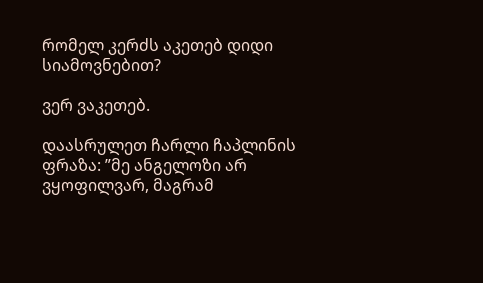რომელ კერძს აკეთებ დიდი სიამოვნებით?

ვერ ვაკეთებ.

დაასრულეთ ჩარლი ჩაპლინის ფრაზა: ”მე ანგელოზი არ ვყოფილვარ, მაგრამ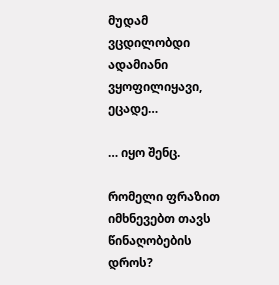მუდამ ვცდილობდი ადამიანი ვყოფილიყავი, ეცადე…

… იყო შენც.

რომელი ფრაზით იმხნევებთ თავს წინაღობების დროს?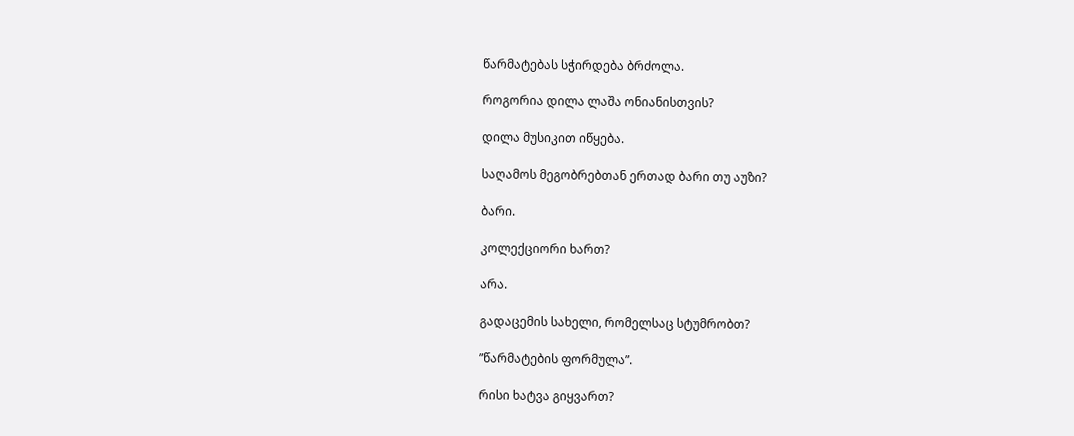წარმატებას სჭირდება ბრძოლა.

როგორია დილა ლაშა ონიანისთვის?

დილა მუსიკით იწყება.

საღამოს მეგობრებთან ერთად ბარი თუ აუზი?

ბარი.

კოლექციორი ხართ?

არა.

გადაცემის სახელი, რომელსაც სტუმრობთ?

”წარმატების ფორმულა”.

რისი ხატვა გიყვართ?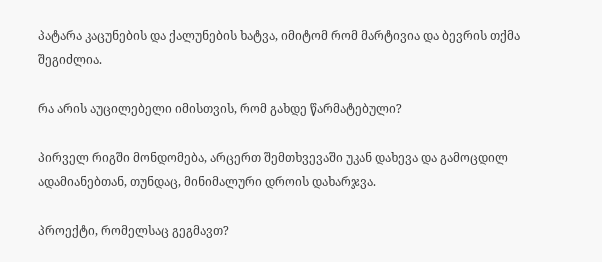პატარა კაცუნების და ქალუნების ხატვა, იმიტომ რომ მარტივია და ბევრის თქმა შეგიძლია.

რა არის აუცილებელი იმისთვის, რომ გახდე წარმატებული?

პირველ რიგში მონდომება, არცერთ შემთხვევაში უკან დახევა და გამოცდილ ადამიანებთან, თუნდაც, მინიმალური დროის დახარჯვა.

პროექტი, რომელსაც გეგმავთ?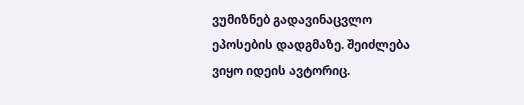ვუმიზნებ გადავინაცვლო ეპოსების დადგმაზე. შეიძლება ვიყო იდეის ავტორიც.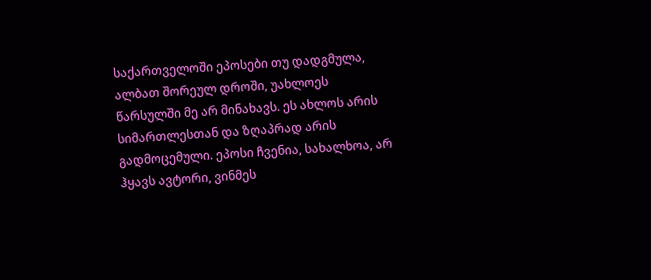საქართველოში ეპოსები თუ დადგმულა, ალბათ შორეულ დროში, უახლოეს წარსულში მე არ მინახავს. ეს ახლოს არის სიმართლესთან და ზღაპრად არის გადმოცემული. ეპოსი ჩვენია, სახალხოა, არ ჰყავს ავტორი, ვინმეს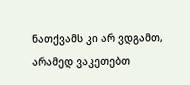ნათქვამს კი არ ვდგამთ, არამედ ვაკეთებთ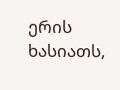ერის ხასიათს,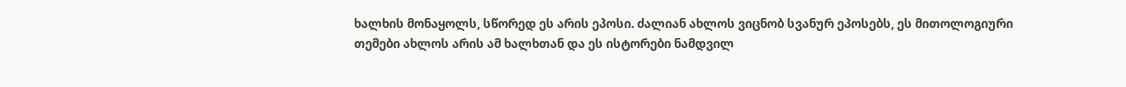ხალხის მონაყოლს, სწორედ ეს არის ეპოსი. ძალიან ახლოს ვიცნობ სვანურ ეპოსებს, ეს მითოლოგიური თემები ახლოს არის ამ ხალხთან და ეს ისტორები ნამდვილ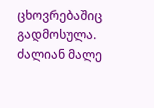ცხოვრებაშიც გადმოსულა. ძალიან მალე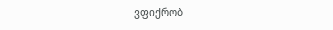ვფიქრობ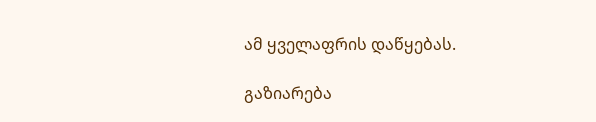ამ ყველაფრის დაწყებას.

გაზიარება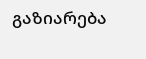გაზიარება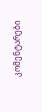კომენტარები